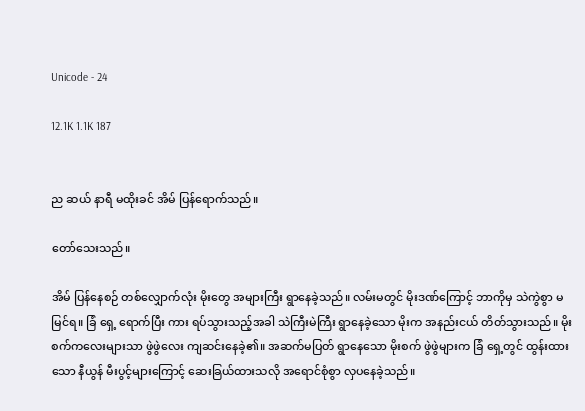Unicode - 24

12.1K 1.1K 187


ည ဆယ် နာရီ မထိုးခင် အိမ် ပြန်ရောက်သည်။

တော်သေးသည်။

အိမ် ပြန်နေစဉ် တစ်လျှောက်လုံး မိုးတွေ အများကြီး ရွာနေခဲ့သည်။ လမ်းမတွင် မိုးဒဏ်ကြောင့် ဘာကိုမှ သဲကွဲစွာ မမြင်ရ။ ခြံ ရှေ့ ရောက်ပြီး ကား ရပ်သွားသည့်အခါ သဲကြီးမဲကြီး ရွာနေခဲ့သော မိုးက အနည်းငယ် တိတ်သွားသည်။ မိုးစက်ကလေးများသာ ဖွဲဖွဲလေး ကျဆင်းနေခဲ့၏။ အဆက်မပြတ် ရွာနေသော မိုးစက် ဖွဲဖွဲများက ခြံ ရှေ့တွင် ထွန်းထားသော နီယွန် မီးပွင့်များကြောင့် ဆေးခြယ်ထားသလို အရောင်စုံစွာ လှပနေခဲ့သည်။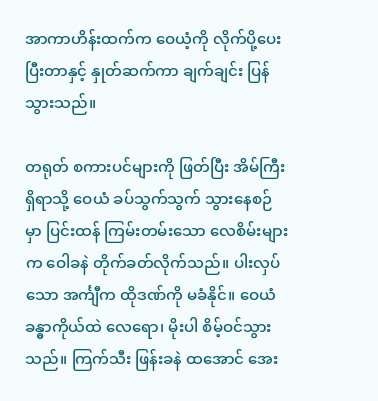အာကာဟိန်းထက်က ဝေယံ့ကို လိုက်ပို့ပေးပြီးတာနှင့် နှုတ်ဆက်ကာ ချက်ချင်း ပြန်သွားသည်။

တရုတ် စကားပင်များကို ဖြတ်ပြီး အိမ်ကြီး ရှိရာသို့ ဝေယံ ခပ်သွက်သွက် သွားနေစဉ်မှာ ပြင်းထန် ကြမ်းတမ်းသော လေစိမ်းများက ဝေါခနဲ တိုက်ခတ်လိုက်သည်။ ပါးလှပ်သော အင်္ကျီက ထိုဒဏ်ကို မခံနိုင်။ ဝေယံ ခန္ဓာကိုယ်ထဲ လေရော၊ မိုးပါ စိမ့်ဝင်သွားသည်။ ကြက်သီး ဖြန်းခနဲ ထအောင် အေး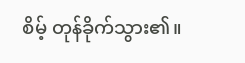စိမ့် တုန်ခိုက်သွား၏။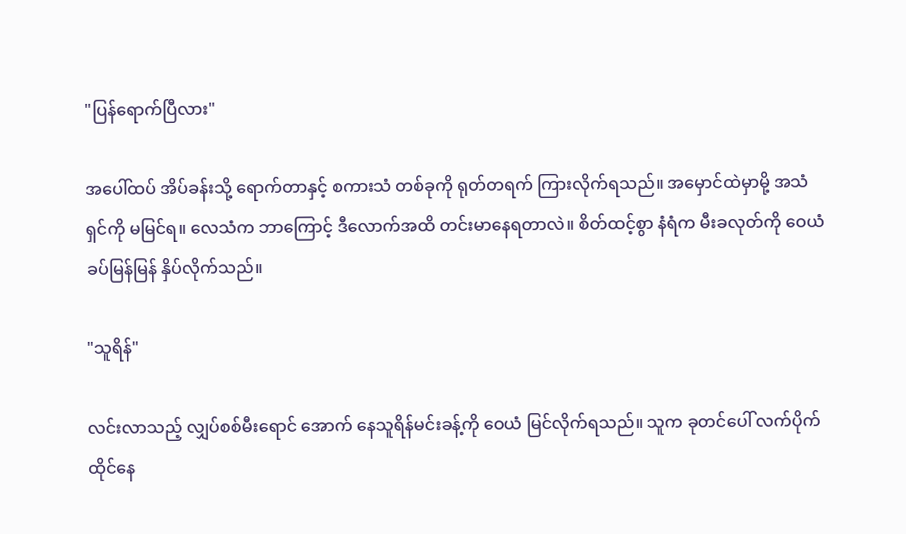"ပြန်ရောက်ပြီလား"

အပေါ်ထပ် အိပ်ခန်းသို့ ရောက်တာနှင့် စကားသံ တစ်ခုကို ရုတ်တရက် ကြားလိုက်ရသည်။ အမှောင်ထဲမှာမို့ အသံရှင်ကို မမြင်ရ။ လေသံက ဘာကြောင့် ဒီလောက်အထိ တင်းမာနေရတာလဲ။ စိတ်ထင့်စွာ နံရံက မီးခလုတ်ကို ဝေယံ ခပ်မြန်မြန် နှိပ်လိုက်သည်။

"သူရိန်"

လင်းလာသည့် လျှပ်စစ်မီးရောင် အောက် နေသူရိန်မင်းခန့်ကို ဝေယံ မြင်လိုက်ရသည်။ သူက ခုတင်ပေါ် လက်ပိုက် ထိုင်နေ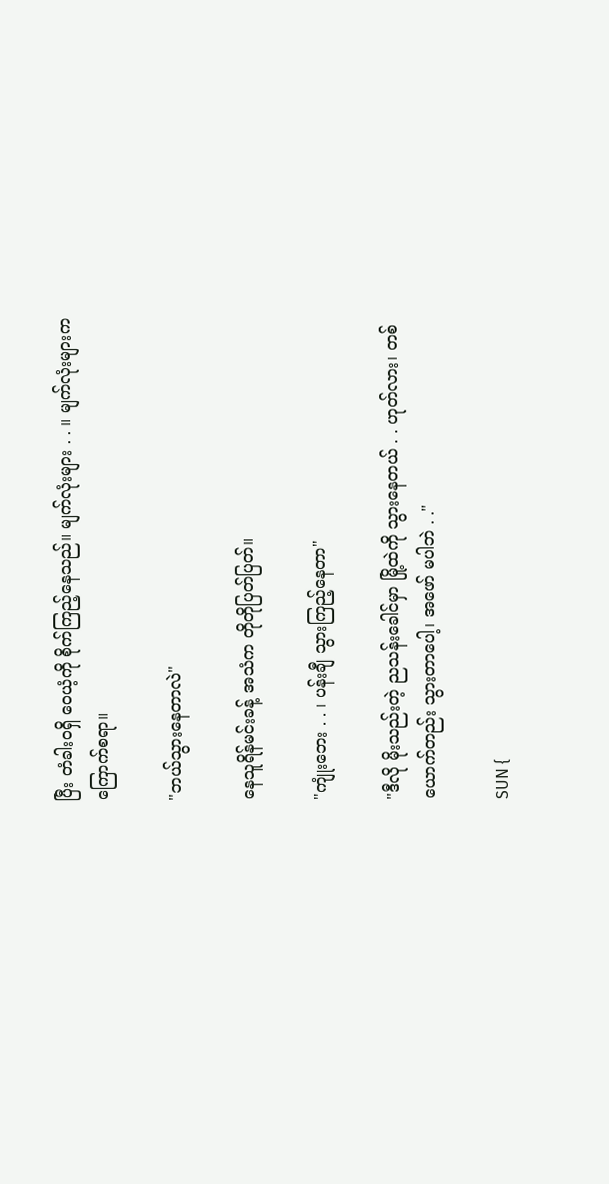ပြီး တံခါးဝရှိ ဝေယံ့ကို စိုက်ကြည့်နေသည်။ မျက်လုံးများ . . ။ မျက်လုံးများက ကြောက်စရာ။

"ဘယ်သွားနေတာလဲ"

နေသူရိန်မင်းခန့် အသံက တိုတိုပြတ်ပြတ်။

"ကျုံးဘေး . . ၊ ပန်းချီ သွားကြည့်နေတာ"

"ဒီလို မိုးသည်းတဲ့ ညသန်းခေါင်မှာ မြို့ထဲကို သွားနေတယ် . . ဟုတ်လား၊ တစ်ယောက်တည်း သွားတာပေါ့၊ အဖော် မပါဘဲ . ."

SUN {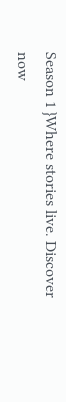Season 1 }Where stories live. Discover now